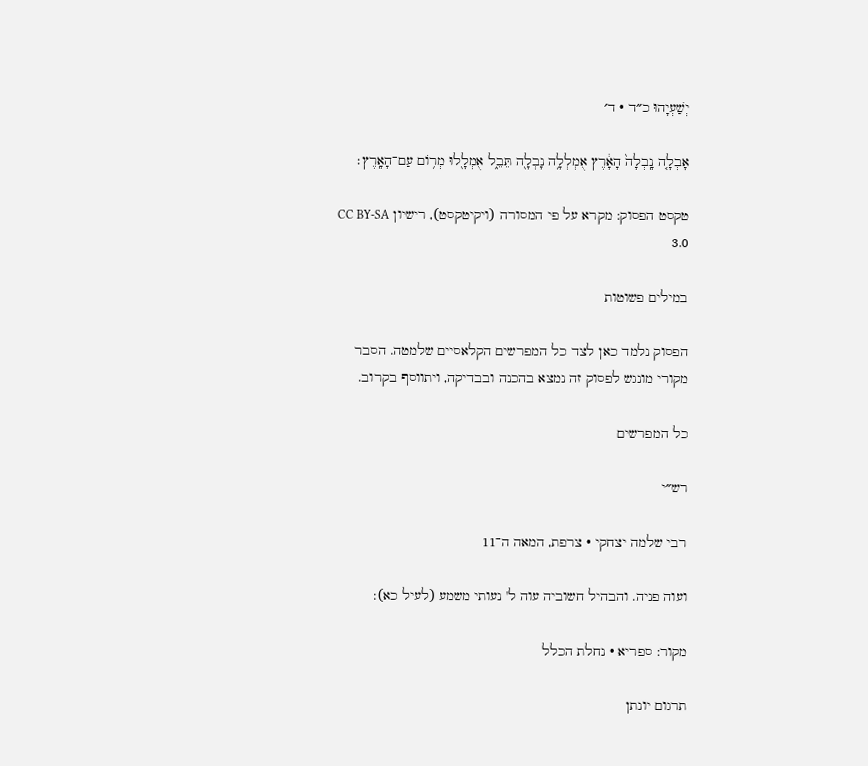יְשַׁעְיָהוּ כ״ד · ד׳

אָבְלָ֤ה נָֽבְלָה֙ הָאָ֔רֶץ אֻמְלְלָ֥ה נָבְלָ֖ה תֵּבֵ֑ל אֻמְלָ֖לוּ מְר֥וֹם עַם־הָאָֽרֶץ׃

טקסט הפסוק: מקרא על פי המסורה (ויקיטקסט), רישיון CC BY-SA 3.0

במילים פשוטות

הפסוק נלמד כאן לצד כל המפרשים הקלאסיים שלמטה. הסבר מקורי מונגש לפסוק זה נמצא בהכנה ובבדיקה, ויתווסף בקרוב.

כל המפרשים

רש״י

רבי שלמה יצחקי · צרפת, המאה ה־11

ועוה פניה. והבהיל חשוביה עוה ל' נעותי משמע (לעיל כא):

מקור: ספריא · נחלת הכלל

תרגום יונתן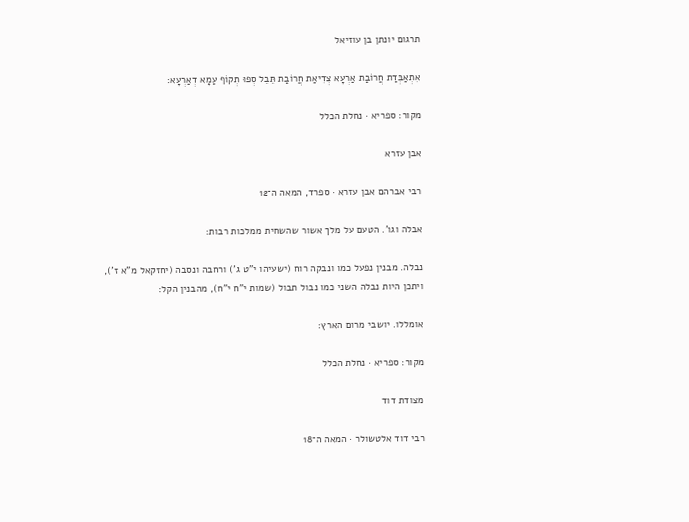תרגום יונתן בן עוזיאל

אִתְאַבְּדַת חֲרוֹבַת אַרְעָא צְדִיאַת חֲרוֹבַת תֵּבֵל סְפוּ תְקוֹף עַמָא דְאַרְעָא:

מקור: ספריא · נחלת הכלל

אבן עזרא

רבי אברהם אבן עזרא · ספרד, המאה ה־12

אבלה וגו'. הטעם על מלך אשור שהשחית ממלכות רבות:

נבלה. מבנין נפעל כמו ונבקה רוח (ישעיהו י"ט ג') ורחבה ונסבה (יחזקאל מ"א ז'), ויתכן היות נבלה השני כמו נבול תבול (שמות י"ח י"ח), מהבנין הקל:

אומללו. יושבי מרום הארץ:

מקור: ספריא · נחלת הכלל

מצודת דוד

רבי דוד אלטשולר · המאה ה־18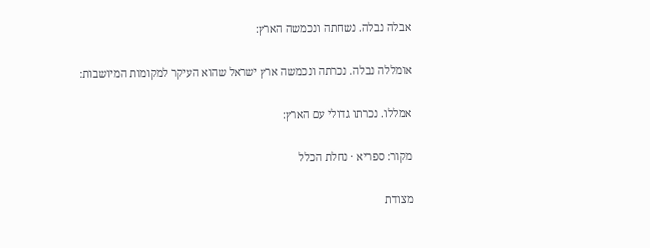אבלה נבלה. נשחתה ונכמשה הארץ:

אומללה נבלה. נכרתה ונכמשה ארץ ישראל שהוא העיקר למקומות המיושבות:

אמללו. נכרתו גדולי עם הארץ:

מקור: ספריא · נחלת הכלל

מצודת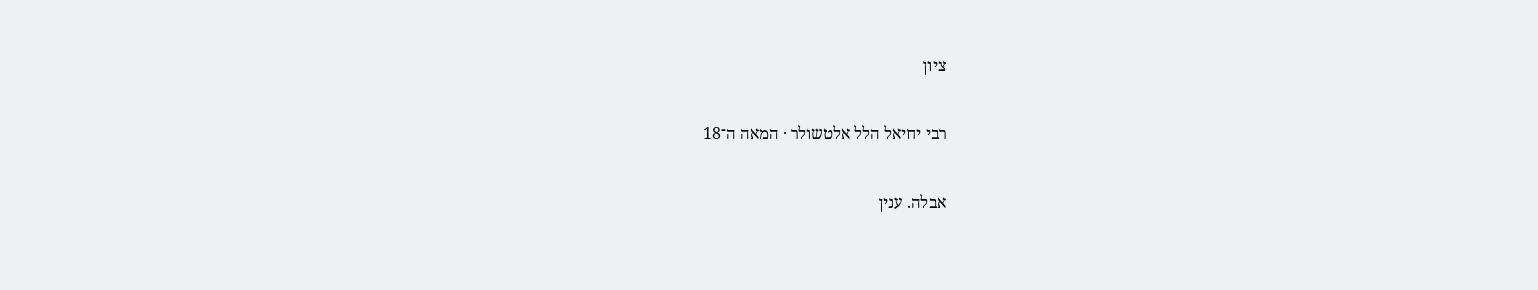ציון

רבי יחיאל הלל אלטשולר · המאה ה־18

אבלה. ענין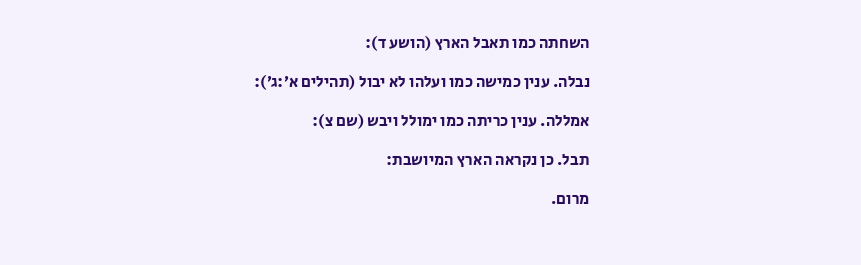השחתה כמו תאבל הארץ (הושע ד):

נבלה. ענין כמישה כמו ועלהו לא יבול (תהילים א׳:ג׳):

אמללה. ענין כריתה כמו ימולל ויבש (שם צ):

תבל. כן נקראה הארץ המיושבת:

מרום.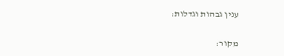ענין גבהות וגדלות:

מקור: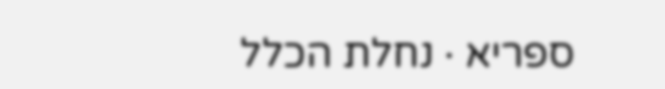ספריא · נחלת הכלל